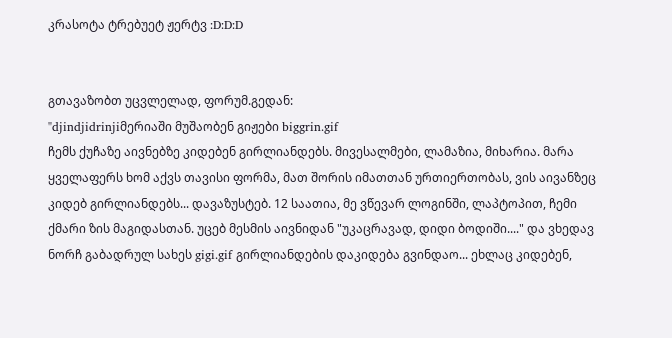კრასოტა ტრებუეტ ჟერტვ :D:D:D


გთავაზობთ უცვლელად, ფორუმ.გედან:
"djindjidrinjiმერიაში მუშაობენ გიჟები biggrin.gif
ჩემს ქუჩაზე აივნებზე კიდებენ გირლიანდებს. მივესალმები, ლამაზია, მიხარია. მარა ყველაფერს ხომ აქვს თავისი ფორმა, მათ შორის იმათთან ურთიერთობას, ვის აივანზეც კიდებ გირლიანდებს... დავაზუსტებ. 12 საათია, მე ვწევარ ლოგინში, ლაპტოპით, ჩემი ქმარი ზის მაგიდასთან. უცებ მესმის აივნიდან "უკაცრავად, დიდი ბოდიში...." და ვხედავ ნორჩ გაბადრულ სახეს gigi.gif გირლიანდების დაკიდება გვინდაო... ეხლაც კიდებენ,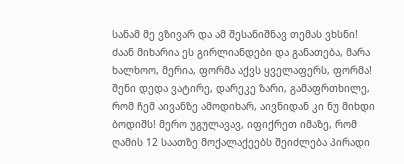სანამ მე ვზივარ და ამ შესანიშნავ თემას ვხსნი!
ძაან მიხარია ეს გირლიანდები და განათება, მარა ხალხოო, მერია, ფორმა აქვს ყველაფერს, ფორმა! შენი დედა ვატირე, დარეკე ზარი, გამაფრთხილე, რომ ჩემ აივანზე ამოდიხარ, აივნიდან კი ნუ მიხდი ბოდიშს! მერო უგულავავ, იფიქრეთ იმაზე, რომ ღამის 12 საათზე მოქალაქეებს შეიძლება პირადი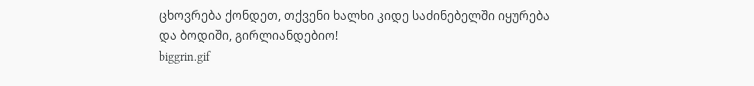ცხოვრება ქონდეთ, თქვენი ხალხი კიდე საძინებელში იყურება და ბოდიში, გირლიანდებიო!
biggrin.gif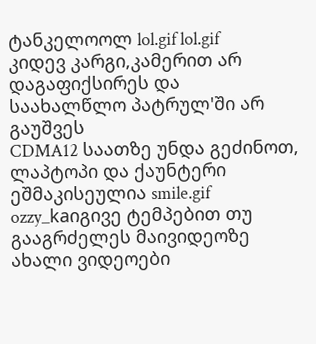ტანკელოოლ lol.gif lol.gif
კიდევ კარგი,კამერით არ დაგაფიქსირეს და საახალწლო პატრულ'ში არ გაუშვეს
CDMA12 საათზე უნდა გეძინოთ, ლაპტოპი და ქაუნტერი ეშმაკისეულია smile.gif
ozzy_kaიგივე ტემპებით თუ გააგრძელეს მაივიდეოზე ახალი ვიდეოები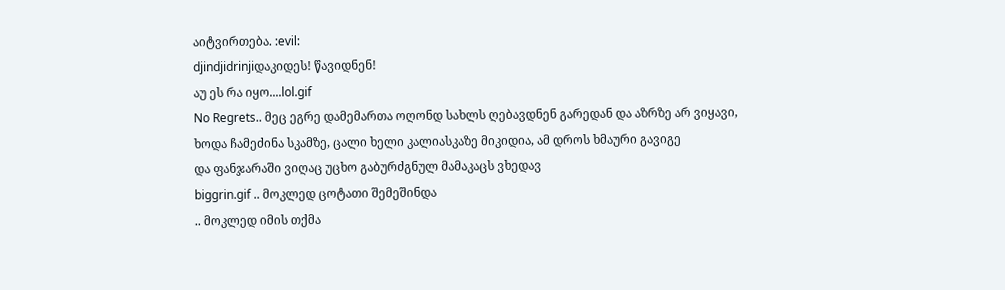აიტვირთება. :evil:
djindjidrinjiდაკიდეს! წავიდნენ!
აუ ეს რა იყო....lol.gif
No Regrets.. მეც ეგრე დამემართა ოღონდ სახლს ღებავდნენ გარედან და აზრზე არ ვიყავი,
ხოდა ჩამეძინა სკამზე, ცალი ხელი კალიასკაზე მიკიდია, ამ დროს ხმაური გავიგე
და ფანჯარაში ვიღაც უცხო გაბურძგნულ მამაკაცს ვხედავ
biggrin.gif .. მოკლედ ცოტათი შემეშინდა
.. მოკლედ იმის თქმა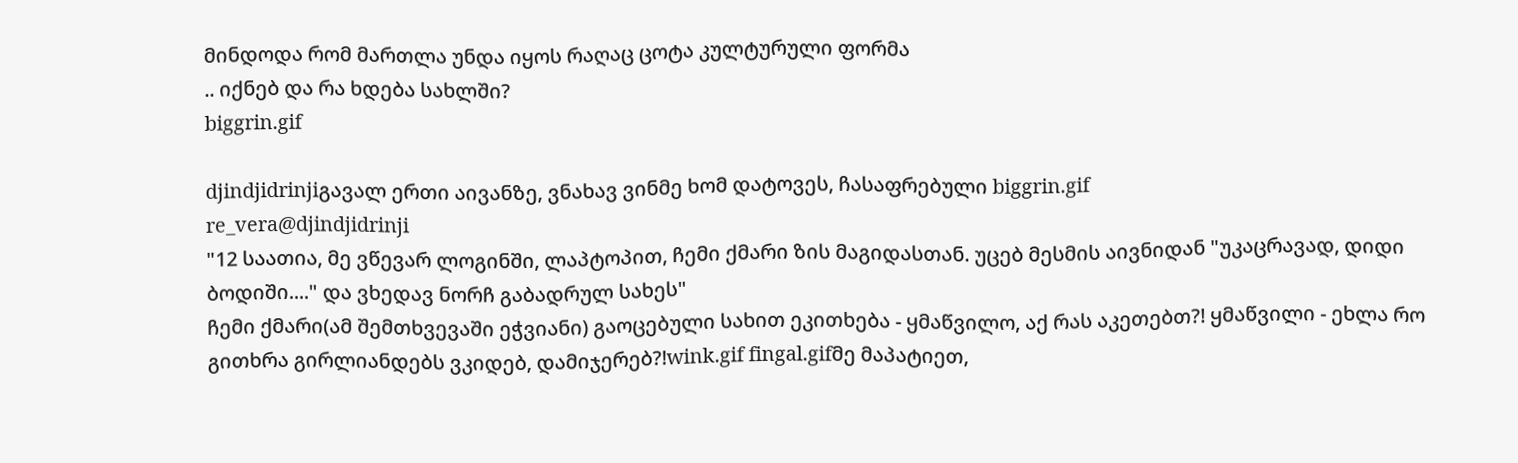მინდოდა რომ მართლა უნდა იყოს რაღაც ცოტა კულტურული ფორმა
.. იქნებ და რა ხდება სახლში?
biggrin.gif

djindjidrinjiგავალ ერთი აივანზე, ვნახავ ვინმე ხომ დატოვეს, ჩასაფრებული biggrin.gif
re_vera@djindjidrinji
"12 საათია, მე ვწევარ ლოგინში, ლაპტოპით, ჩემი ქმარი ზის მაგიდასთან. უცებ მესმის აივნიდან "უკაცრავად, დიდი ბოდიში...." და ვხედავ ნორჩ გაბადრულ სახეს"
ჩემი ქმარი(ამ შემთხვევაში ეჭვიანი) გაოცებული სახით ეკითხება - ყმაწვილო, აქ რას აკეთებთ?! ყმაწვილი - ეხლა რო გითხრა გირლიანდებს ვკიდებ, დამიჯერებ?!wink.gif fingal.gifმე მაპატიეთ,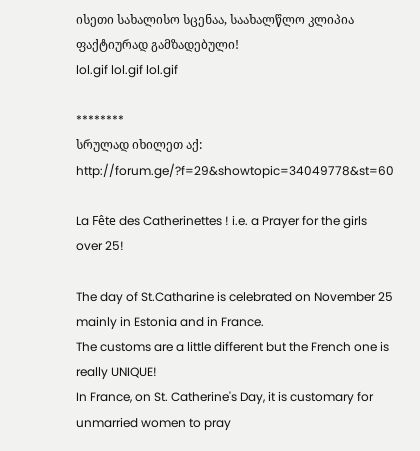ისეთი სახალისო სცენაა, საახალწლო კლიპია ფაქტიურად გამზადებული!
lol.gif lol.gif lol.gif

********
სრულად იხილეთ აქ:  http://forum.ge/?f=29&showtopic=34049778&st=60

La Fête des Catherinettes ! i.e. a Prayer for the girls over 25!

The day of St.Catharine is celebrated on November 25 mainly in Estonia and in France.
The customs are a little different but the French one is really UNIQUE!
In France, on St. Catherine's Day, it is customary for unmarried women to pray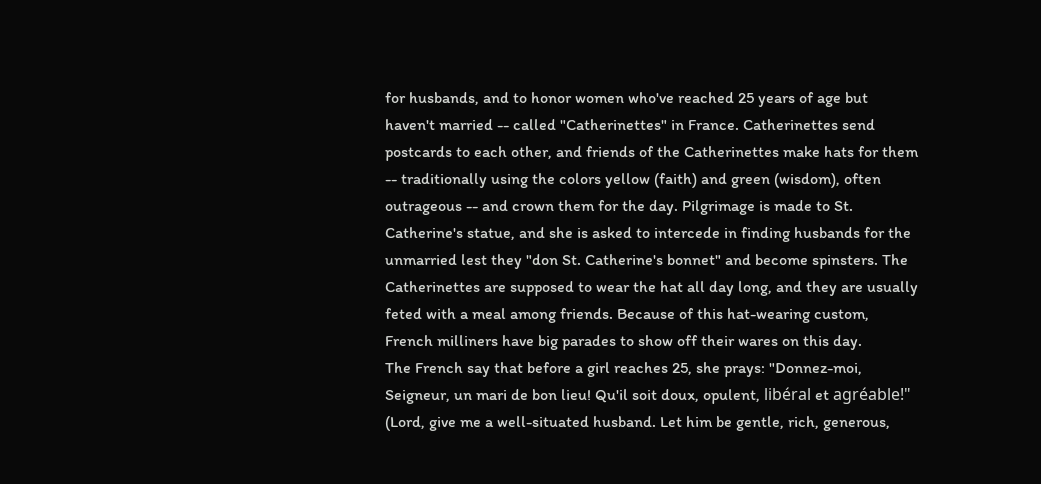for husbands, and to honor women who've reached 25 years of age but haven't married -- called "Catherinettes" in France. Catherinettes send postcards to each other, and friends of the Catherinettes make hats for them -- traditionally using the colors yellow (faith) and green (wisdom), often outrageous -- and crown them for the day. Pilgrimage is made to St. Catherine's statue, and she is asked to intercede in finding husbands for the unmarried lest they "don St. Catherine's bonnet" and become spinsters. The Catherinettes are supposed to wear the hat all day long, and they are usually feted with a meal among friends. Because of this hat-wearing custom, French milliners have big parades to show off their wares on this day.
The French say that before a girl reaches 25, she prays: "Donnez-moi, Seigneur, un mari de bon lieu! Qu'il soit doux, opulent, libéral et agréable!" (Lord, give me a well-situated husband. Let him be gentle, rich, generous,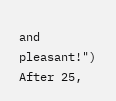and pleasant!") After 25,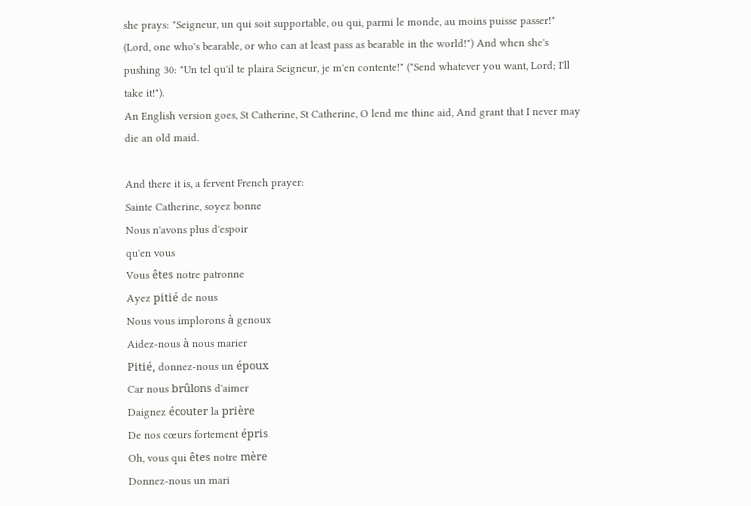she prays: "Seigneur, un qui soit supportable, ou qui, parmi le monde, au moins puisse passer!" (Lord, one who's bearable, or who can at least pass as bearable in the world!") And when she's pushing 30: "Un tel qu'il te plaira Seigneur, je m'en contente!" ("Send whatever you want, Lord; I'll take it!").
An English version goes, St Catherine, St Catherine, O lend me thine aid, And grant that I never may die an old maid.

And there it is, a fervent French prayer:
Sainte Catherine, soyez bonne
Nous n'avons plus d'espoir
qu'en vous
Vous êtes notre patronne
Ayez pitié de nous
Nous vous implorons à genoux
Aidez-nous à nous marier
Pitié, donnez-nous un époux
Car nous brûlons d'aimer
Daignez écouter la prière
De nos cœurs fortement épris
Oh, vous qui êtes notre mère
Donnez-nous un mari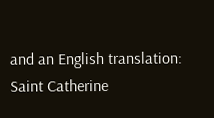and an English translation:
Saint Catherine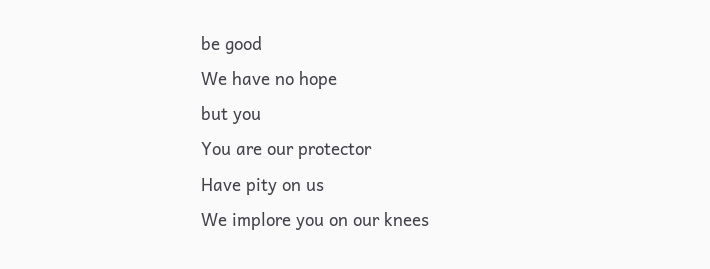be good
We have no hope
but you
You are our protector
Have pity on us
We implore you on our knees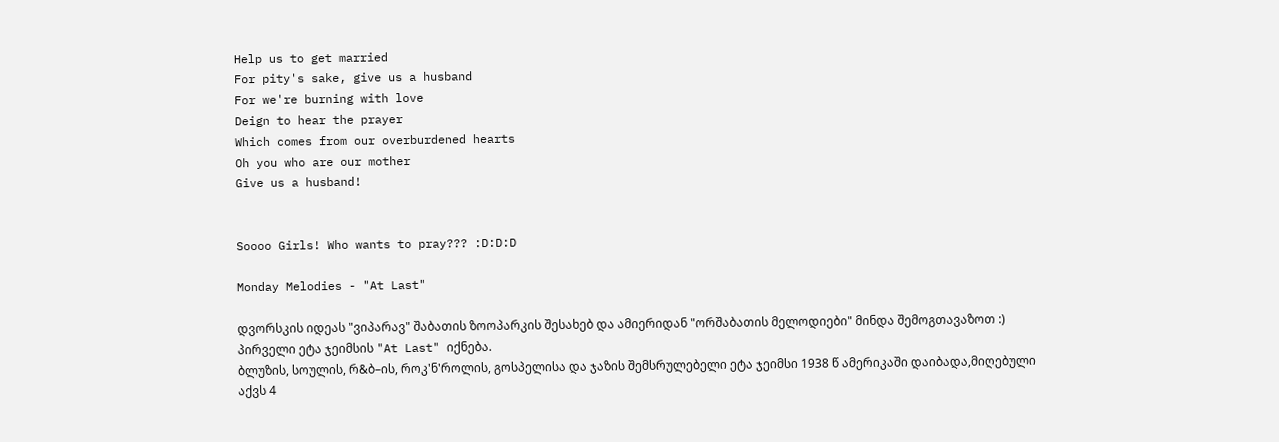Help us to get married
For pity's sake, give us a husband
For we're burning with love
Deign to hear the prayer
Which comes from our overburdened hearts
Oh you who are our mother
Give us a husband!


Soooo Girls! Who wants to pray??? :D:D:D

Monday Melodies - "At Last"

დვორსკის იდეას "ვიპარავ" შაბათის ზოოპარკის შესახებ და ამიერიდან "ორშაბათის მელოდიები" მინდა შემოგთავაზოთ :)
პირველი ეტა ჯეიმსის "At Last" იქნება.
ბლუზის, სოულის, რ&ბ–ის, როკ'ნ'როლის, გოსპელისა და ჯაზის შემსრულებელი ეტა ჯეიმსი 1938 წ ამერიკაში დაიბადა,მიღებული აქვს 4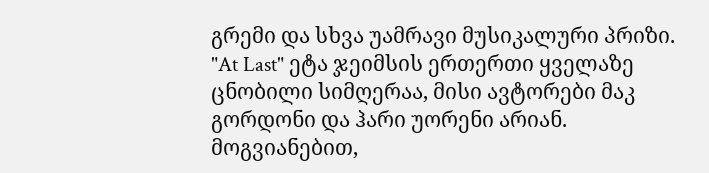გრემი და სხვა უამრავი მუსიკალური პრიზი.
"At Last" ეტა ჯეიმსის ერთერთი ყველაზე ცნობილი სიმღერაა, მისი ავტორები მაკ გორდონი და ჰარი უორენი არიან.
მოგვიანებით,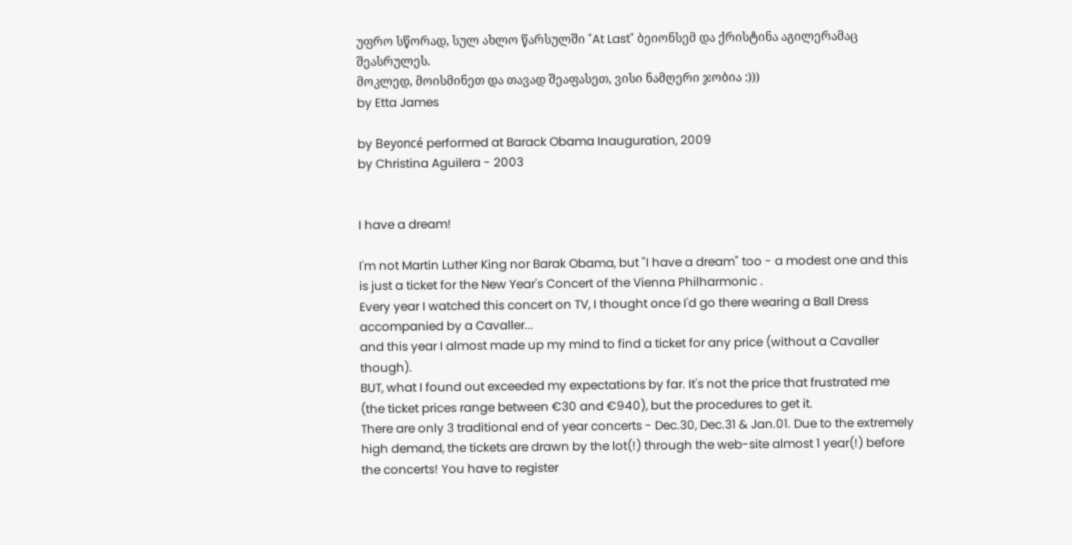უფრო სწორად, სულ ახლო წარსულში "At Last" ბეიონსემ და ქრისტინა აგილერამაც შეასრულეს.
მოკლედ, მოისმინეთ და თავად შეაფასეთ, ვისი ნამღერი ჯობია :)))
by Etta James

by Beyoncé performed at Barack Obama Inauguration, 2009
by Christina Aguilera - 2003


I have a dream!

I'm not Martin Luther King nor Barak Obama, but "I have a dream" too - a modest one and this is just a ticket for the New Year's Concert of the Vienna Philharmonic .
Every year I watched this concert on TV, I thought once I'd go there wearing a Ball Dress accompanied by a Cavaller...
and this year I almost made up my mind to find a ticket for any price (without a Cavaller though).
BUT, what I found out exceeded my expectations by far. It's not the price that frustrated me (the ticket prices range between €30 and €940), but the procedures to get it.
There are only 3 traditional end of year concerts - Dec.30, Dec.31 & Jan.01. Due to the extremely high demand, the tickets are drawn by the lot(!) through the web-site almost 1 year(!) before the concerts! You have to register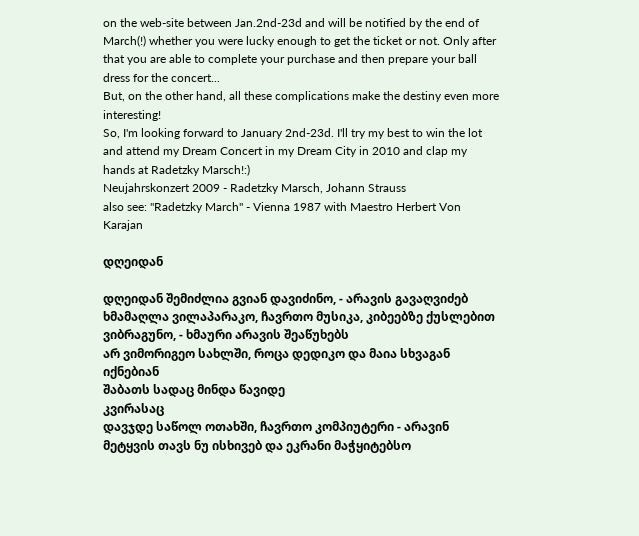on the web-site between Jan.2nd-23d and will be notified by the end of March(!) whether you were lucky enough to get the ticket or not. Only after that you are able to complete your purchase and then prepare your ball dress for the concert...
But, on the other hand, all these complications make the destiny even more interesting!
So, I'm looking forward to January 2nd-23d. I'll try my best to win the lot and attend my Dream Concert in my Dream City in 2010 and clap my hands at Radetzky Marsch!:)
Neujahrskonzert 2009 - Radetzky Marsch, Johann Strauss
also see: "Radetzky March" - Vienna 1987 with Maestro Herbert Von Karajan

დღეიდან

დღეიდან შემიძლია გვიან დავიძინო, - არავის გავაღვიძებ
ხმამაღლა ვილაპარაკო, ჩავრთო მუსიკა, კიბეებზე ქუსლებით ვიბრაგუნო, - ხმაური არავის შეაწუხებს
არ ვიმორიგეო სახლში, როცა დედიკო და მაია სხვაგან იქნებიან
შაბათს სადაც მინდა წავიდე
კვირასაც
დავჯდე საწოლ ოთახში, ჩავრთო კომპიუტერი - არავინ მეტყვის თავს ნუ ისხივებ და ეკრანი მაჭყიტებსო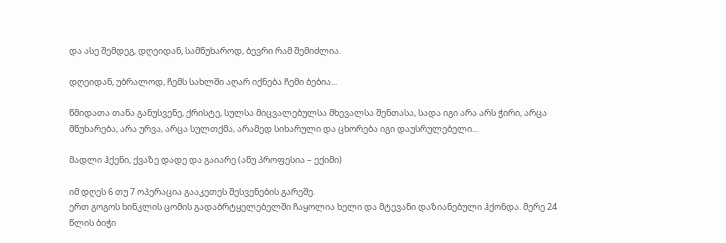და ასე შემდეგ, დღეიდან, სამწუხაროდ, ბევრი რამ შემიძლია.

დღეიდან, უბრალოდ, ჩემს სახლში აღარ იქნება ჩემი ბებია...

წმიდათა თანა განუსვენე, ქრისტე, სულსა მიცვალებულსა მხევალსა შენთასა, სადა იგი არა არს ჭირი, არცა მწუხარება, არა ურვა, არცა სულთქმა, არამედ სიხარული და ცხორება იგი დაუსრულებელი...

მადლი ჰქენი, ქვაზე დადე და გაიარე (ანუ პროფესია – ექიმი)

იმ დღეს 6 თუ 7 ოპერაცია გააკეთეს შესვენების გარეშე.
ერთ გოგოს ხინკლის ცომის გადაბრტყელებელში ჩაყოლია ხელი და მტევანი დაზიანებული ჰქონდა. მერე 24 წლის ბიჭი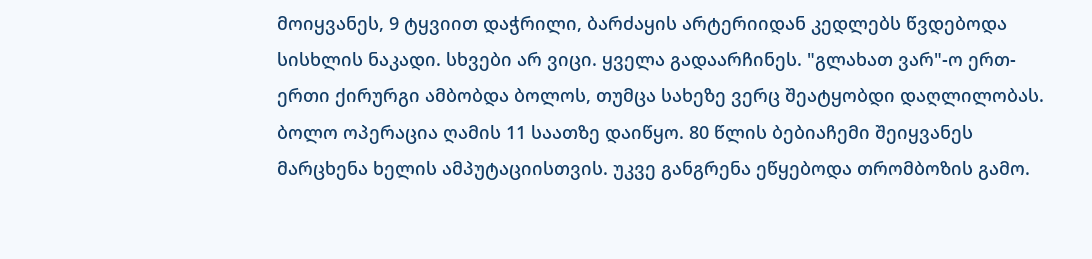მოიყვანეს, 9 ტყვიით დაჭრილი, ბარძაყის არტერიიდან კედლებს წვდებოდა სისხლის ნაკადი. სხვები არ ვიცი. ყველა გადაარჩინეს. "გლახათ ვარ"-ო ერთ-ერთი ქირურგი ამბობდა ბოლოს, თუმცა სახეზე ვერც შეატყობდი დაღლილობას.
ბოლო ოპერაცია ღამის 11 საათზე დაიწყო. 80 წლის ბებიაჩემი შეიყვანეს მარცხენა ხელის ამპუტაციისთვის. უკვე განგრენა ეწყებოდა თრომბოზის გამო.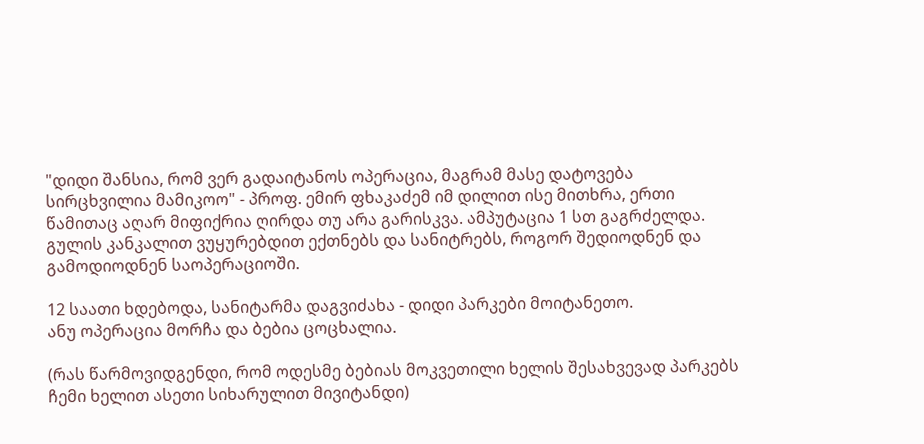"დიდი შანსია, რომ ვერ გადაიტანოს ოპერაცია, მაგრამ მასე დატოვება სირცხვილია მამიკოო" - პროფ. ემირ ფხაკაძემ იმ დილით ისე მითხრა, ერთი წამითაც აღარ მიფიქრია ღირდა თუ არა გარისკვა. ამპუტაცია 1 სთ გაგრძელდა. გულის კანკალით ვუყურებდით ექთნებს და სანიტრებს, როგორ შედიოდნენ და გამოდიოდნენ საოპერაციოში.

12 საათი ხდებოდა, სანიტარმა დაგვიძახა - დიდი პარკები მოიტანეთო.
ანუ ოპერაცია მორჩა და ბებია ცოცხალია.

(რას წარმოვიდგენდი, რომ ოდესმე ბებიას მოკვეთილი ხელის შესახვევად პარკებს ჩემი ხელით ასეთი სიხარულით მივიტანდი)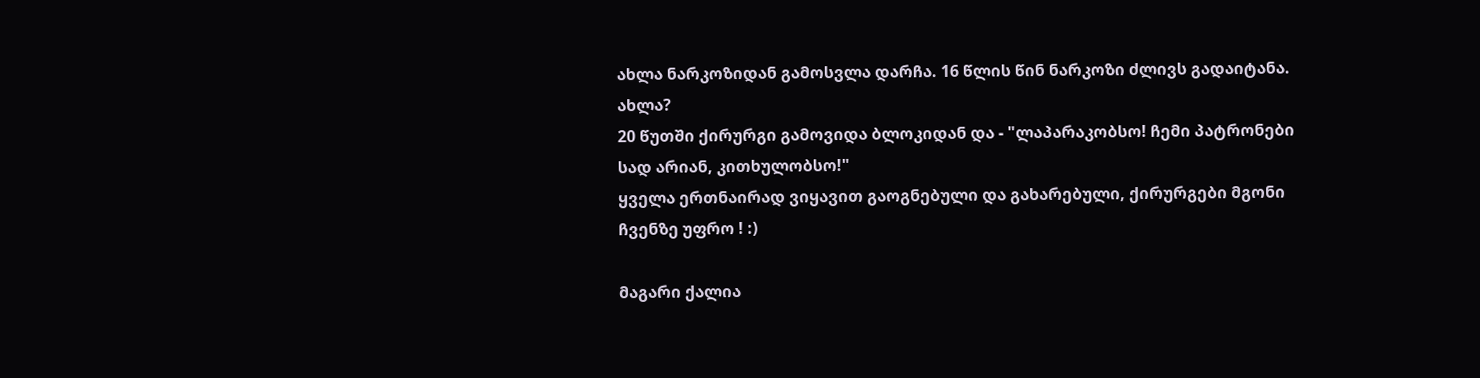ახლა ნარკოზიდან გამოსვლა დარჩა. 16 წლის წინ ნარკოზი ძლივს გადაიტანა. ახლა?
20 წუთში ქირურგი გამოვიდა ბლოკიდან და - "ლაპარაკობსო! ჩემი პატრონები სად არიან, კითხულობსო!"
ყველა ერთნაირად ვიყავით გაოგნებული და გახარებული, ქირურგები მგონი ჩვენზე უფრო ! :)

მაგარი ქალია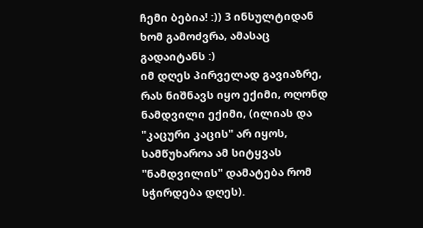ჩემი ბებია! :)) 3 ინსულტიდან ხომ გამოძვრა, ამასაც გადაიტანს :)
იმ დღეს პირველად გავიაზრე, რას ნიშნავს იყო ექიმი, ოღონდ ნამდვილი ექიმი, (ილიას და "კაცური კაცის" არ იყოს, სამწუხაროა ამ სიტყვას "ნამდვილის" დამატება რომ სჭირდება დღეს).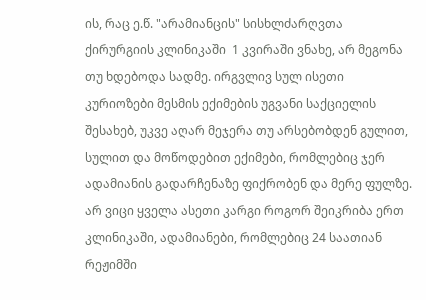ის, რაც ე.წ. "არამიანცის" სისხლძარღვთა ქირურგიის კლინიკაში  1 კვირაში ვნახე, არ მეგონა თუ ხდებოდა სადმე. ირგვლივ სულ ისეთი კურიოზები მესმის ექიმების უგვანი საქციელის შესახებ, უკვე აღარ მეჯერა თუ არსებობდენ გულით, სულით და მოწოდებით ექიმები, რომლებიც ჯერ ადამიანის გადარჩენაზე ფიქრობენ და მერე ფულზე.
არ ვიცი ყველა ასეთი კარგი როგორ შეიკრიბა ერთ კლინიკაში, ადამიანები, რომლებიც 24 საათიან რეჟიმში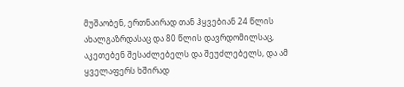მუშაობენ, ერთნაირად თან ჰყვებიან 24 წლის ახალგაზრდასაც და 80 წლის დავრდომილსაც, აკეთებენ შესაძლებელს და შეუძლებელს, და ამ ყველაფერს ხშირად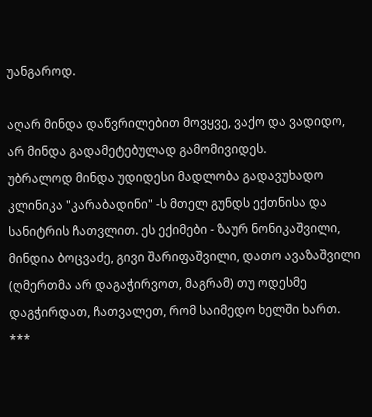უანგაროდ.

აღარ მინდა დაწვრილებით მოვყვე, ვაქო და ვადიდო, არ მინდა გადამეტებულად გამომივიდეს.
უბრალოდ მინდა უდიდესი მადლობა გადავუხადო კლინიკა "კარაბადინი" -ს მთელ გუნდს ექთნისა და სანიტრის ჩათვლით. ეს ექიმები - ზაურ ნონიკაშვილი, მინდია ბოცვაძე, გივი შარიფაშვილი, დათო ავაზაშვილი  (ღმერთმა არ დაგაჭირვოთ, მაგრამ) თუ ოდესმე დაგჭირდათ, ჩათვალეთ, რომ საიმედო ხელში ხართ.
***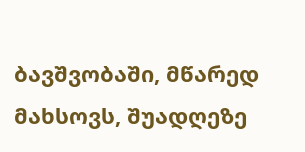ბავშვობაში, მწარედ მახსოვს, შუადღეზე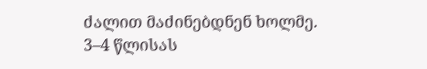ძალით მაძინებდნენ ხოლმე. 3–4 წლისას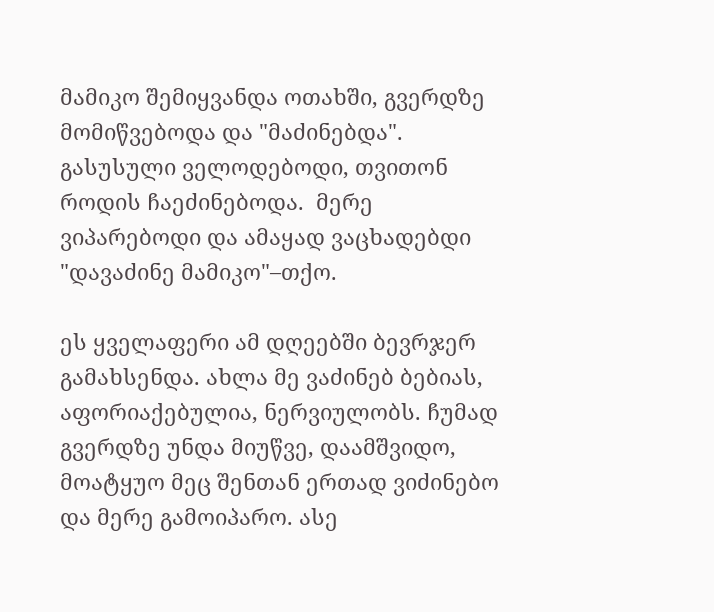მამიკო შემიყვანდა ოთახში, გვერდზე მომიწვებოდა და "მაძინებდა". გასუსული ველოდებოდი, თვითონ როდის ჩაეძინებოდა.  მერე ვიპარებოდი და ამაყად ვაცხადებდი "დავაძინე მამიკო"–თქო.

ეს ყველაფერი ამ დღეებში ბევრჯერ გამახსენდა. ახლა მე ვაძინებ ბებიას, აფორიაქებულია, ნერვიულობს. ჩუმად გვერდზე უნდა მიუწვე, დაამშვიდო, მოატყუო მეც შენთან ერთად ვიძინებო და მერე გამოიპარო. ასე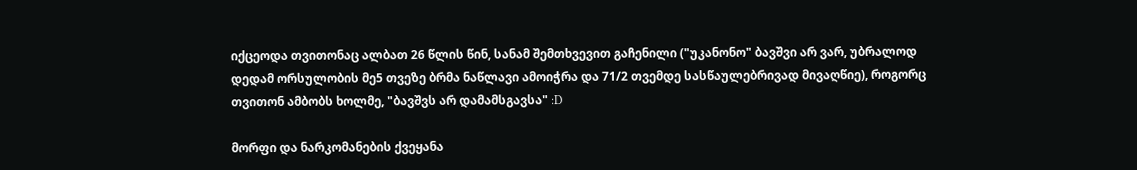იქცეოდა თვითონაც ალბათ 26 წლის წინ, სანამ შემთხვევით გაჩენილი ("უკანონო" ბავშვი არ ვარ, უბრალოდ დედამ ორსულობის მე5 თვეზე ბრმა ნაწლავი ამოიჭრა და 71/2 თვემდე სასწაულებრივად მივაღწიე), როგორც თვითონ ამბობს ხოლმე, "ბავშვს არ დამამსგავსა" :D

მორფი და ნარკომანების ქვეყანა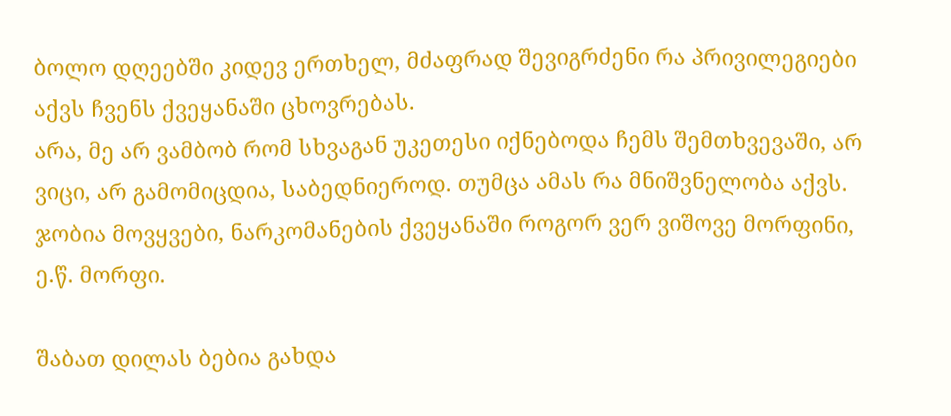ბოლო დღეებში კიდევ ერთხელ, მძაფრად შევიგრძენი რა პრივილეგიები აქვს ჩვენს ქვეყანაში ცხოვრებას.
არა, მე არ ვამბობ რომ სხვაგან უკეთესი იქნებოდა ჩემს შემთხვევაში, არ ვიცი, არ გამომიცდია, საბედნიეროდ. თუმცა ამას რა მნიშვნელობა აქვს.
ჯობია მოვყვები, ნარკომანების ქვეყანაში როგორ ვერ ვიშოვე მორფინი, ე.წ. მორფი.

შაბათ დილას ბებია გახდა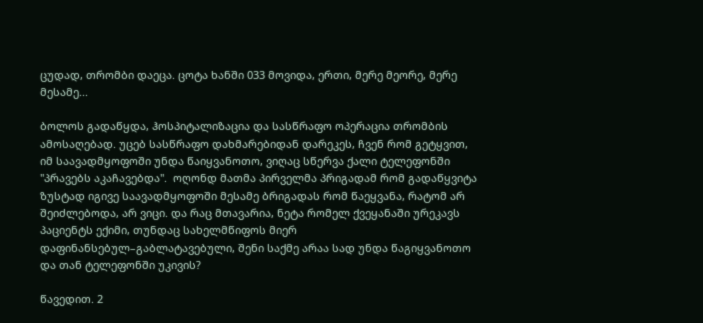ცუდად, თრომბი დაეცა. ცოტა ხანში 033 მოვიდა, ერთი, მერე მეორე, მერე მესამე...

ბოლოს გადაწყდა, ჰოსპიტალიზაცია და სასწრაფო ოპერაცია თრომბის ამოსაღებად. უცებ სასწრაფო დახმარებიდან დარეკეს, ჩვენ რომ გეტყვით, იმ საავადმყოფოში უნდა წაიყვანოთო, ვიღაც სწერვა ქალი ტელეფონში "პრავებს აკაჩავებდა".  ოღონდ მათმა პირველმა პრიგადამ რომ გადაწყვიტა ზუსტად იგივე საავადმყოფოში მესამე ბრიგადას რომ წაეყვანა, რატომ არ შეიძლებოდა, არ ვიცი. და რაც მთავარია, ნეტა რომელ ქვეყანაში ურეკავს პაციენტს ექიმი, თუნდაც სახელმწიფოს მიერ დაფინანსებულ–გაბლატავებული, შენი საქმე არაა სად უნდა წაგიყვანოთო და თან ტელეფონში უკივის?

წავედით. 2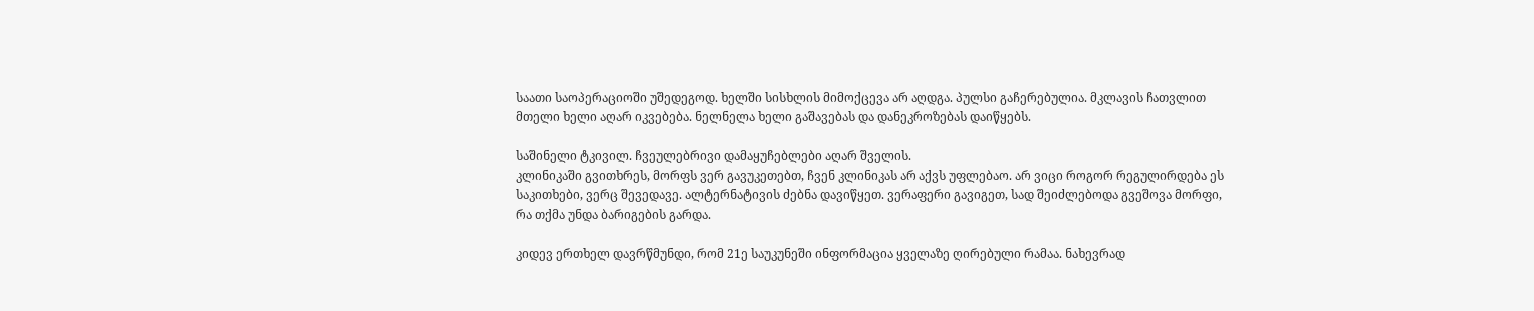საათი საოპერაციოში უშედეგოდ. ხელში სისხლის მიმოქცევა არ აღდგა. პულსი გაჩერებულია. მკლავის ჩათვლით მთელი ხელი აღარ იკვებება. ნელნელა ხელი გაშავებას და დანეკროზებას დაიწყებს.

საშინელი ტკივილ. ჩვეულებრივი დამაყუჩებლები აღარ შველის.
კლინიკაში გვითხრეს, მორფს ვერ გავუკეთებთ, ჩვენ კლინიკას არ აქვს უფლებაო. არ ვიცი როგორ რეგულირდება ეს საკითხები, ვერც შევედავე. ალტერნატივის ძებნა დავიწყეთ. ვერაფერი გავიგეთ, სად შეიძლებოდა გვეშოვა მორფი, რა თქმა უნდა ბარიგების გარდა.

კიდევ ერთხელ დავრწმუნდი, რომ 21ე საუკუნეში ინფორმაცია ყველაზე ღირებული რამაა. ნახევრად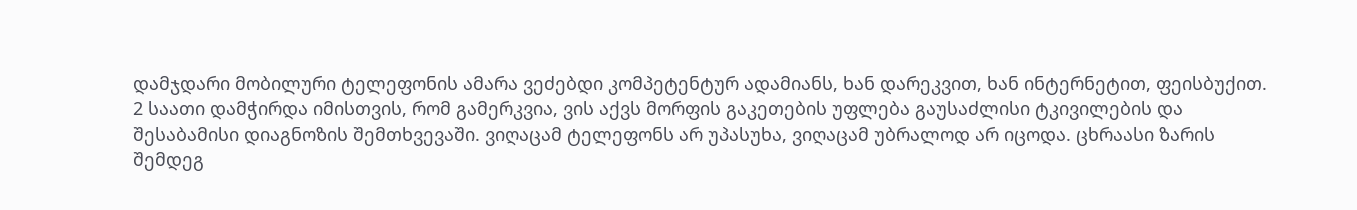დამჯდარი მობილური ტელეფონის ამარა ვეძებდი კომპეტენტურ ადამიანს, ხან დარეკვით, ხან ინტერნეტით, ფეისბუქით. 2 საათი დამჭირდა იმისთვის, რომ გამერკვია, ვის აქვს მორფის გაკეთების უფლება გაუსაძლისი ტკივილების და შესაბამისი დიაგნოზის შემთხვევაში. ვიღაცამ ტელეფონს არ უპასუხა, ვიღაცამ უბრალოდ არ იცოდა. ცხრაასი ზარის შემდეგ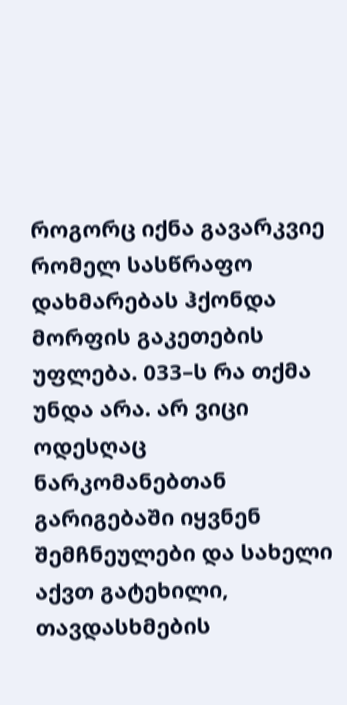როგორც იქნა გავარკვიე რომელ სასწრაფო დახმარებას ჰქონდა მორფის გაკეთების უფლება. 033–ს რა თქმა უნდა არა. არ ვიცი ოდესღაც ნარკომანებთან გარიგებაში იყვნენ შემჩნეულები და სახელი აქვთ გატეხილი, თავდასხმების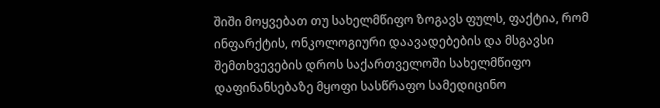შიში მოყვებათ თუ სახელმწიფო ზოგავს ფულს, ფაქტია, რომ ინფარქტის, ონკოლოგიური დაავადებების და მსგავსი შემთხვევების დროს საქართველოში სახელმწიფო დაფინანსებაზე მყოფი სასწრაფო სამედიცინო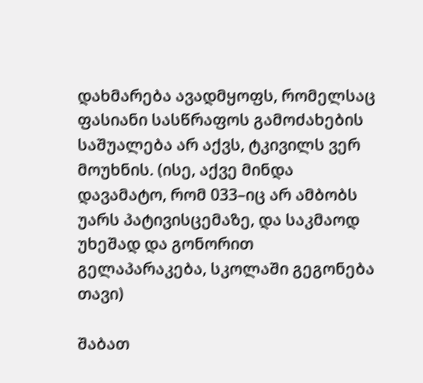დახმარება ავადმყოფს, რომელსაც ფასიანი სასწრაფოს გამოძახების საშუალება არ აქვს, ტკივილს ვერ მოუხნის. (ისე, აქვე მინდა დავამატო, რომ 033–იც არ ამბობს უარს პატივისცემაზე, და საკმაოდ უხეშად და გონორით გელაპარაკება, სკოლაში გეგონება თავი)

შაბათ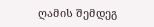ღამის შემდეგ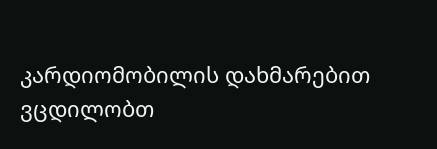კარდიომობილის დახმარებით ვცდილობთ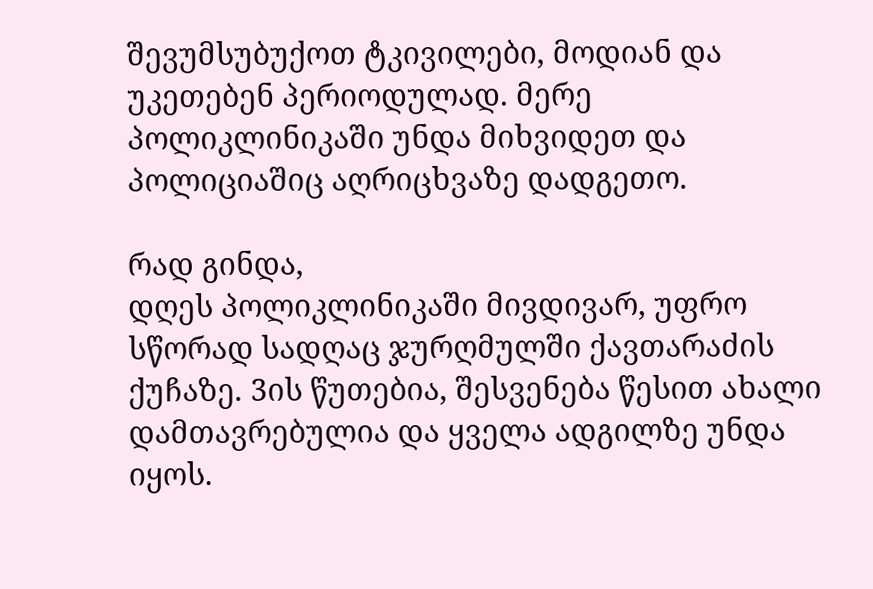შევუმსუბუქოთ ტკივილები, მოდიან და უკეთებენ პერიოდულად. მერე პოლიკლინიკაში უნდა მიხვიდეთ და პოლიციაშიც აღრიცხვაზე დადგეთო.

რად გინდა,
დღეს პოლიკლინიკაში მივდივარ, უფრო სწორად სადღაც ჯურღმულში ქავთარაძის ქუჩაზე. 3ის წუთებია, შესვენება წესით ახალი დამთავრებულია და ყველა ადგილზე უნდა იყოს.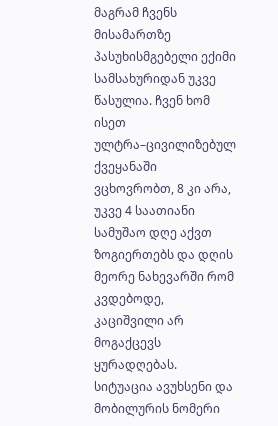მაგრამ ჩვენს მისამართზე პასუხისმგებელი ექიმი სამსახურიდან უკვე წასულია. ჩვენ ხომ ისეთ ულტრა–ცივილიზებულ ქვეყანაში ვცხოვრობთ, 8 კი არა, უკვე 4 საათიანი სამუშაო დღე აქვთ ზოგიერთებს და დღის მეორე ნახევარში რომ კვდებოდე, კაციშვილი არ მოგაქცევს ყურადღებას.
სიტუაცია ავუხსენი და მობილურის ნომერი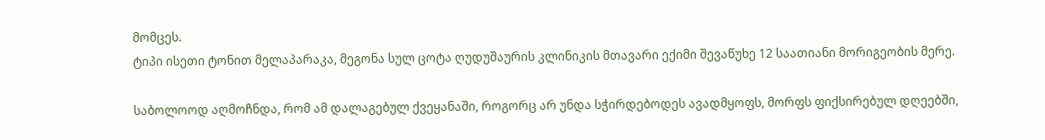მომცეს.
ტიპი ისეთი ტონით მელაპარაკა, მეგონა სულ ცოტა ღუდუშაურის კლინიკის მთავარი ექიმი შევაწუხე 12 საათიანი მორიგეობის მერე.

საბოლოოდ აღმოჩნდა, რომ ამ დალაგებულ ქვეყანაში, როგორც არ უნდა სჭირდებოდეს ავადმყოფს, მორფს ფიქსირებულ დღეებში,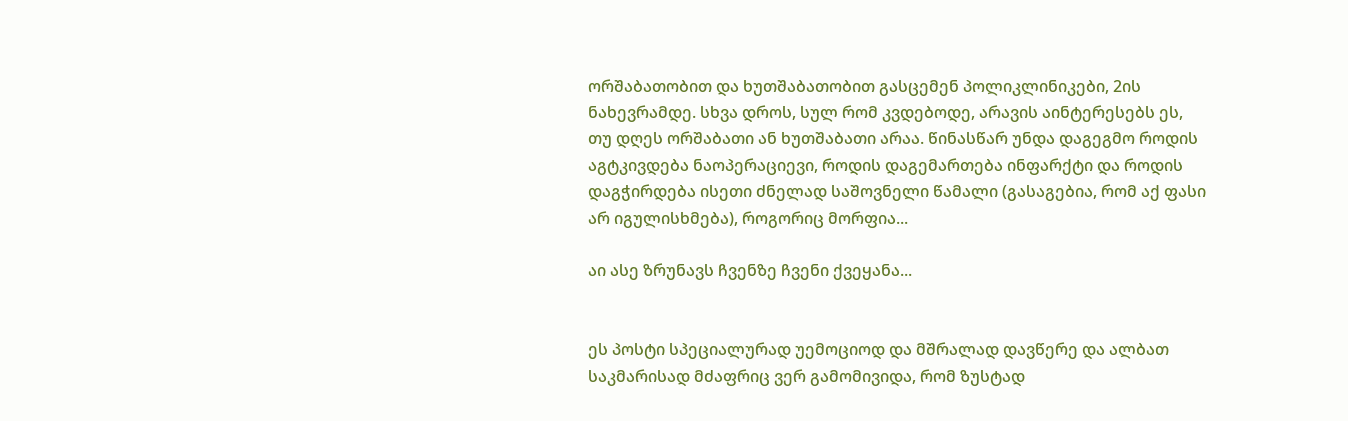ორშაბათობით და ხუთშაბათობით გასცემენ პოლიკლინიკები, 2ის ნახევრამდე. სხვა დროს, სულ რომ კვდებოდე, არავის აინტერესებს ეს, თუ დღეს ორშაბათი ან ხუთშაბათი არაა. წინასწარ უნდა დაგეგმო როდის აგტკივდება ნაოპერაციევი, როდის დაგემართება ინფარქტი და როდის დაგჭირდება ისეთი ძნელად საშოვნელი წამალი (გასაგებია, რომ აქ ფასი არ იგულისხმება), როგორიც მორფია...

აი ასე ზრუნავს ჩვენზე ჩვენი ქვეყანა...


ეს პოსტი სპეციალურად უემოციოდ და მშრალად დავწერე და ალბათ საკმარისად მძაფრიც ვერ გამომივიდა, რომ ზუსტად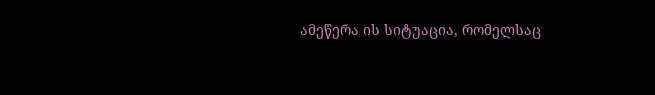ამეწერა ის სიტუაცია, რომელსაც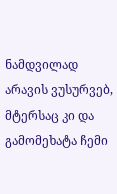ნამდვილად არავის ვუსურვებ, მტერსაც კი და გამომეხატა ჩემი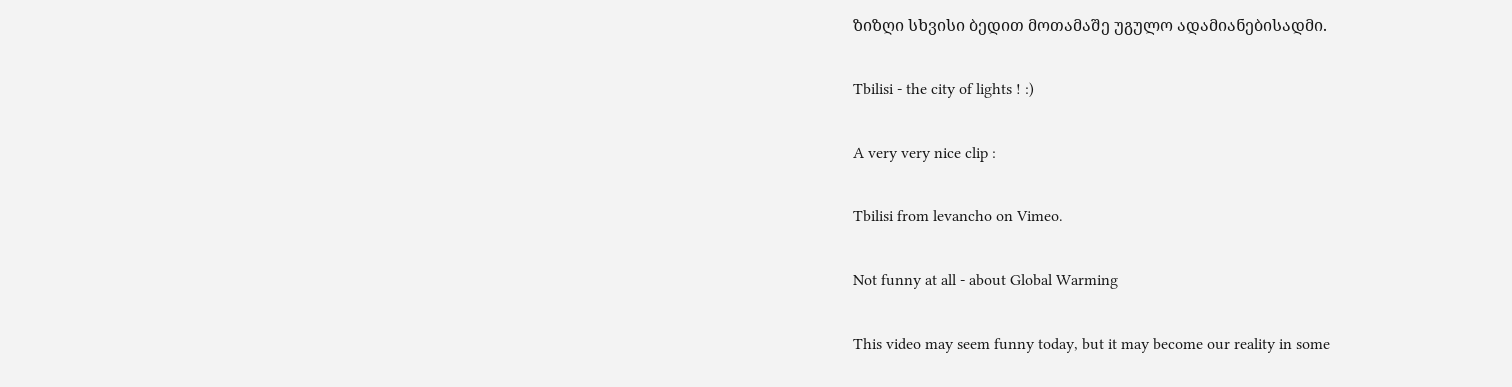ზიზღი სხვისი ბედით მოთამაშე უგულო ადამიანებისადმი.

Tbilisi - the city of lights ! :)

A very very nice clip :

Tbilisi from levancho on Vimeo.

Not funny at all - about Global Warming

This video may seem funny today, but it may become our reality in some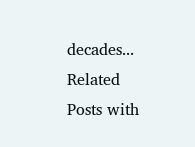decades...
Related Posts with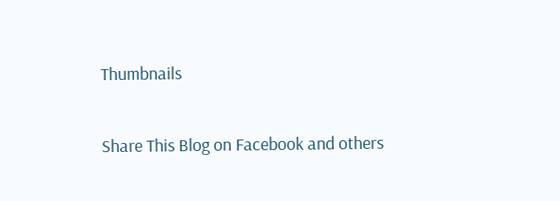Thumbnails

Share This Blog on Facebook and others